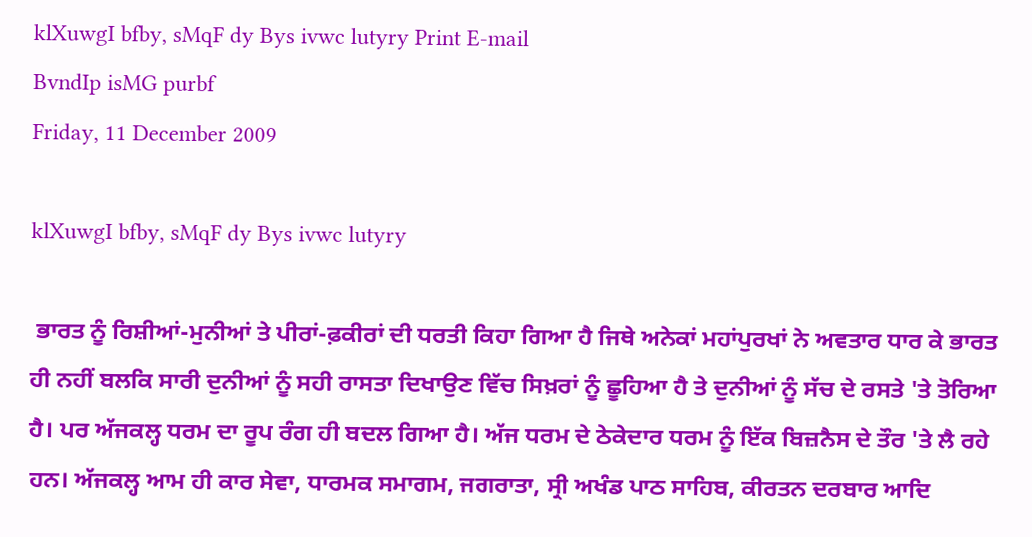klXuwgI bfby, sMqF dy Bys ivwc lutyry Print E-mail
BvndIp isMG purbf
Friday, 11 December 2009

klXuwgI bfby, sMqF dy Bys ivwc lutyry

 ਭਾਰਤ ਨੂੰ ਰਿਸ਼ੀਆਂ-ਮੁਨੀਆਂ ਤੇ ਪੀਰਾਂ-ਫ਼ਕੀਰਾਂ ਦੀ ਧਰਤੀ ਕਿਹਾ ਗਿਆ ਹੈ ਜਿਥੇ ਅਨੇਕਾਂ ਮਹਾਂਪੁਰਖਾਂ ਨੇ ਅਵਤਾਰ ਧਾਰ ਕੇ ਭਾਰਤ ਹੀ ਨਹੀਂ ਬਲਕਿ ਸਾਰੀ ਦੁਨੀਆਂ ਨੂੰ ਸਹੀ ਰਾਸਤਾ ਦਿਖਾਉਣ ਵਿੱਚ ਸਿਖ਼ਰਾਂ ਨੂੰ ਛੂਹਿਆ ਹੈ ਤੇ ਦੁਨੀਆਂ ਨੂੰ ਸੱਚ ਦੇ ਰਸਤੇ 'ਤੇ ਤੋਰਿਆ ਹੈ। ਪਰ ਅੱਜਕਲ੍ਹ ਧਰਮ ਦਾ ਰੂਪ ਰੰਗ ਹੀ ਬਦਲ ਗਿਆ ਹੈ। ਅੱਜ ਧਰਮ ਦੇ ਠੇਕੇਦਾਰ ਧਰਮ ਨੂੰ ਇੱਕ ਬਿਜ਼ਨੈਸ ਦੇ ਤੌਰ 'ਤੇ ਲੈ ਰਹੇ ਹਨ। ਅੱਜਕਲ੍ਹ ਆਮ ਹੀ ਕਾਰ ਸੇਵਾ, ਧਾਰਮਕ ਸਮਾਗਮ, ਜਗਰਾਤਾ, ਸ੍ਰੀ ਅਖੰਡ ਪਾਠ ਸਾਹਿਬ, ਕੀਰਤਨ ਦਰਬਾਰ ਆਦਿ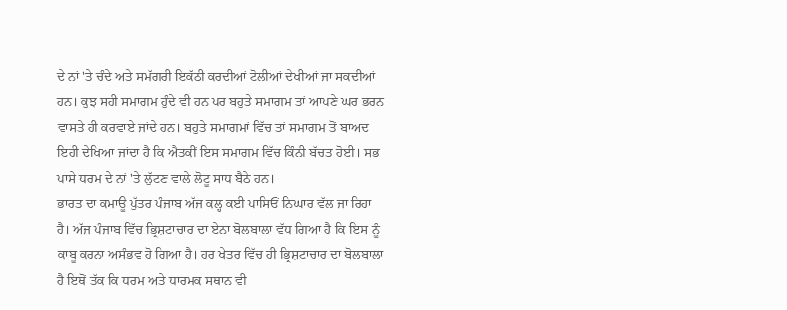ਦੇ ਨਾਂ 'ਤੇ ਚੰਦੇ ਅਤੇ ਸਮੱਗਰੀ ਇਕੱਠੀ ਕਰਦੀਆਂ ਟੋਲੀਆਂ ਦੇਖੀਆਂ ਜਾ ਸਕਦੀਆਂ ਹਨ। ਕੁਝ ਸਹੀ ਸਮਾਗਮ ਹੁੰਦੇ ਵੀ ਹਨ ਪਰ ਬਹੁਤੇ ਸਮਾਗਮ ਤਾਂ ਆਪਣੇ ਘਰ ਭਰਨ ਵਾਸਤੇ ਹੀ ਕਰਵਾਏ ਜਾਂਦੇ ਹਨ। ਬਹੁਤੇ ਸਮਾਗਮਾਂ ਵਿੱਚ ਤਾਂ ਸਮਾਗਮ ਤੋਂ ਬਾਅਦ ਇਹੀ ਦੇਖਿਆ ਜਾਂਦਾ ਹੈ ਕਿ ਐਤਕੀਂ ਇਸ ਸਮਾਗਮ ਵਿੱਚ ਕਿੰਨੀ ਬੱਚਤ ਹੋਈ। ਸਭ ਪਾਸੇ ਧਰਮ ਦੇ ਨਾਂ 'ਤੇ ਲੁੱਟਣ ਵਾਲੇ ਲੋਟੂ ਸਾਧ ਬੈਠੇ ਹਨ।
ਭਾਰਤ ਦਾ ਕਮਾਊ ਪੁੱਤਰ ਪੰਜਾਬ ਅੱਜ ਕਲ੍ਹ ਕਈ ਪਾਸਿਓਂ ਨਿਘਾਰ ਵੱਲ ਜਾ ਰਿਹਾ ਹੈ। ਅੱਜ ਪੰਜਾਬ ਵਿੱਚ ਭ੍ਰਿਸ਼ਟਾਚਾਰ ਦਾ ਏਨਾ ਬੋਲਬਾਲਾ ਵੱਧ ਗਿਆ ਹੈ ਕਿ ਇਸ ਨੂੰ ਕਾਬੂ ਕਰਨਾ ਅਸੰਭਵ ਹੋ ਗਿਆ ਹੈ। ਹਰ ਖੇਤਰ ਵਿੱਚ ਹੀ ਭ੍ਰਿਸ਼ਟਾਚਾਰ ਦਾ ਬੋਲਬਾਲਾ ਹੈ ਇਥੋਂ ਤੱਕ ਕਿ ਧਰਮ ਅਤੇ ਧਾਰਮਕ ਸਥਾਨ ਵੀ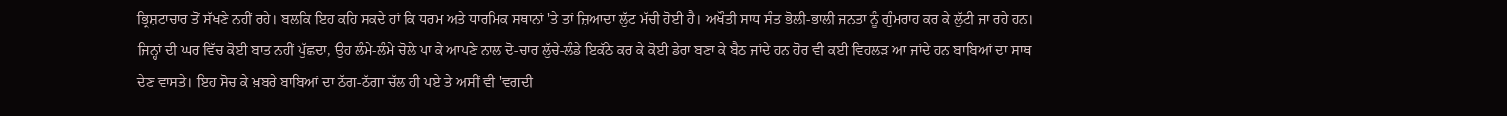ਭ੍ਰਿਸ਼ਟਾਚਾਰ ਤੋਂ ਸੱਖਣੇ ਨਹੀਂ ਰਹੇ। ਬਲਕਿ ਇਹ ਕਹਿ ਸਕਦੇ ਹਾਂ ਕਿ ਧਰਮ ਅਤੇ ਧਾਰਮਿਕ ਸਥਾਨਾਂ 'ਤੇ ਤਾਂ ਜ਼ਿਆਦਾ ਲੁੱਟ ਮੱਚੀ ਹੋਈ ਹੈ। ਅਖੌਤੀ ਸਾਧ ਸੰਤ ਭੋਲੀ-ਭਾਲੀ ਜਨਤਾ ਨੂੰ ਗੁੰਮਰਾਹ ਕਰ ਕੇ ਲੁੱਟੀ ਜਾ ਰਹੇ ਹਨ।
ਜਿਨ੍ਹਾਂ ਦੀ ਘਰ ਵਿੱਚ ਕੋਈ ਬਾਤ ਨਹੀਂ ਪੁੱਛਦਾ, ਉਹ ਲੰਮੇ-ਲੰਮੇ ਚੋਲੇ ਪਾ ਕੇ ਆਪਣੇ ਨਾਲ ਦੋ-ਚਾਰ ਲੁੱਚੇ-ਲੰਡੇ ਇਕੱਠੇ ਕਰ ਕੇ ਕੋਈ ਡੇਰਾ ਬਣਾ ਕੇ ਬੈਠ ਜਾਂਦੇ ਹਨ ਹੋਰ ਵੀ ਕਈ ਵਿਹਲੜ ਆ ਜਾਂਦੇ ਹਨ ਬਾਬਿਆਂ ਦਾ ਸਾਥ ਦੇਣ ਵਾਸਤੇ। ਇਹ ਸੋਚ ਕੇ ਖ਼ਬਰੇ ਬਾਬਿਆਂ ਦਾ ਠੱਗ-ਠੱਗਾ ਚੱਲ ਹੀ ਪਏ ਤੇ ਅਸੀਂ ਵੀ 'ਵਗਦੀ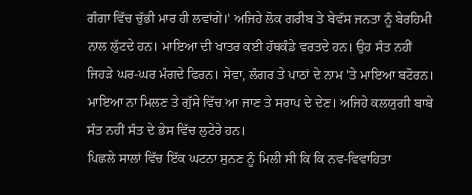ਗੰਗਾ ਵਿੱਚ ਚੁੱਭੀ ਮਾਰ ਹੀ ਲਵਾਂਗੇ।' ਅਜਿਹੇ ਲੋਕ ਗਰੀਬ ਤੇ ਬੇਵੱਸ ਜਨਤਾ ਨੂੰ ਬੇਰਹਿਮੀ ਨਾਲ ਲੁੱਟਦੇ ਹਨ। ਮਾਇਆ ਦੀ ਖਾਤਰ ਕਈ ਹੱਥਕੰਡੇ ਵਰਤਦੇ ਹਨ। ਉਹ ਸੰਤ ਨਹੀਂ ਜਿਹੜੇ ਘਰ-ਘਰ ਮੰਗਦੇ ਫਿਰਨ। ਸੇਵਾ, ਲੰਗਰ ਤੇ ਪਾਠਾਂ ਦੇ ਨਾਮ 'ਤੇ ਮਾਇਆ ਬਟੋਰਨ। ਮਾਇਆ ਨਾ ਮਿਲਣ ਤੇ ਗੁੱਸੇ ਵਿੱਚ ਆ ਜਾਣ ਤੇ ਸਰਾਪ ਦੇ ਦੇਣ। ਅਜਿਹੇ ਕਲਯੁਗੀ ਬਾਬੇ ਸੰਤ ਨਹੀਂ ਸੰਤ ਦੇ ਭੇਸ ਵਿੱਚ ਲੁਟੇਰੇ ਹਨ।
ਪਿਛਲੇ ਸਾਲਾਂ ਵਿੱਚ ਇੱਕ ਘਟਨਾ ਸੁਨਣ ਨੂੰ ਮਿਲੀ ਸੀ ਕਿ ਕਿ ਨਵ-ਵਿਵਾਹਿਤਾ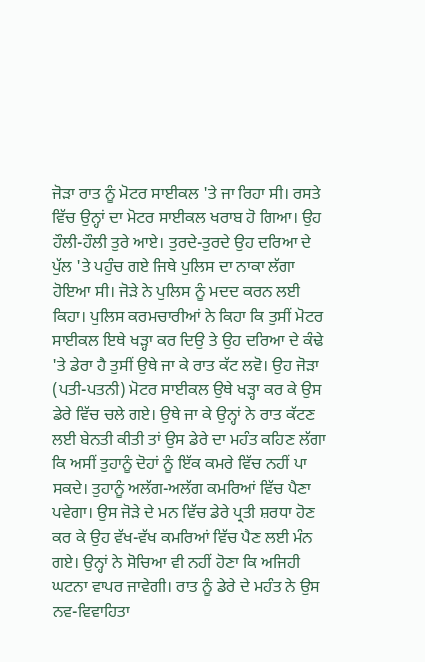ਜੋੜਾ ਰਾਤ ਨੂੰ ਮੋਟਰ ਸਾਈਕਲ 'ਤੇ ਜਾ ਰਿਹਾ ਸੀ। ਰਸਤੇ ਵਿੱਚ ਉਨ੍ਹਾਂ ਦਾ ਮੋਟਰ ਸਾਈਕਲ ਖਰਾਬ ਹੋ ਗਿਆ। ਉਹ ਹੌਲੀ-ਹੌਲੀ ਤੁਰੇ ਆਏ। ਤੁਰਦੇ-ਤੁਰਦੇ ਉਹ ਦਰਿਆ ਦੇ ਪੁੱਲ 'ਤੇ ਪਹੁੰਚ ਗਏ ਜਿਥੇ ਪੁਲਿਸ ਦਾ ਨਾਕਾ ਲੱਗਾ ਹੋਇਆ ਸੀ। ਜੋੜੇ ਨੇ ਪੁਲਿਸ ਨੂੰ ਮਦਦ ਕਰਨ ਲਈ ਕਿਹਾ। ਪੁਲਿਸ ਕਰਮਚਾਰੀਆਂ ਨੇ ਕਿਹਾ ਕਿ ਤੁਸੀਂ ਮੋਟਰ ਸਾਈਕਲ ਇਥੇ ਖੜ੍ਹਾ ਕਰ ਦਿਉ ਤੇ ਉਹ ਦਰਿਆ ਦੇ ਕੰਢੇ 'ਤੇ ਡੇਰਾ ਹੈ ਤੁਸੀਂ ਉਥੇ ਜਾ ਕੇ ਰਾਤ ਕੱਟ ਲਵੋ। ਉਹ ਜੋੜਾ (ਪਤੀ-ਪਤਨੀ) ਮੋਟਰ ਸਾਈਕਲ ਉਥੇ ਖੜ੍ਹਾ ਕਰ ਕੇ ਉਸ ਡੇਰੇ ਵਿੱਚ ਚਲੇ ਗਏ। ਉਥੇ ਜਾ ਕੇ ਉਨ੍ਹਾਂ ਨੇ ਰਾਤ ਕੱਟਣ ਲਈ ਬੇਨਤੀ ਕੀਤੀ ਤਾਂ ਉਸ ਡੇਰੇ ਦਾ ਮਹੰਤ ਕਹਿਣ ਲੱਗਾ ਕਿ ਅਸੀਂ ਤੁਹਾਨੂੰ ਦੋਹਾਂ ਨੂੰ ਇੱਕ ਕਮਰੇ ਵਿੱਚ ਨਹੀਂ ਪਾ ਸਕਦੇ। ਤੁਹਾਨੂੰ ਅਲੱਗ-ਅਲੱਗ ਕਮਰਿਆਂ ਵਿੱਚ ਪੈਣਾ ਪਵੇਗਾ। ਉਸ ਜੋੜੇ ਦੇ ਮਨ ਵਿੱਚ ਡੇਰੇ ਪ੍ਰਤੀ ਸ਼ਰਧਾ ਹੋਣ ਕਰ ਕੇ ਉਹ ਵੱਖ-ਵੱਖ ਕਮਰਿਆਂ ਵਿੱਚ ਪੈਣ ਲਈ ਮੰਨ ਗਏ। ਉਨ੍ਹਾਂ ਨੇ ਸੋਚਿਆ ਵੀ ਨਹੀਂ ਹੋਣਾ ਕਿ ਅਜਿਹੀ ਘਟਨਾ ਵਾਪਰ ਜਾਵੇਗੀ। ਰਾਤ ਨੂੰ ਡੇਰੇ ਦੇ ਮਹੰਤ ਨੇ ਉਸ ਨਵ-ਵਿਵਾਹਿਤਾ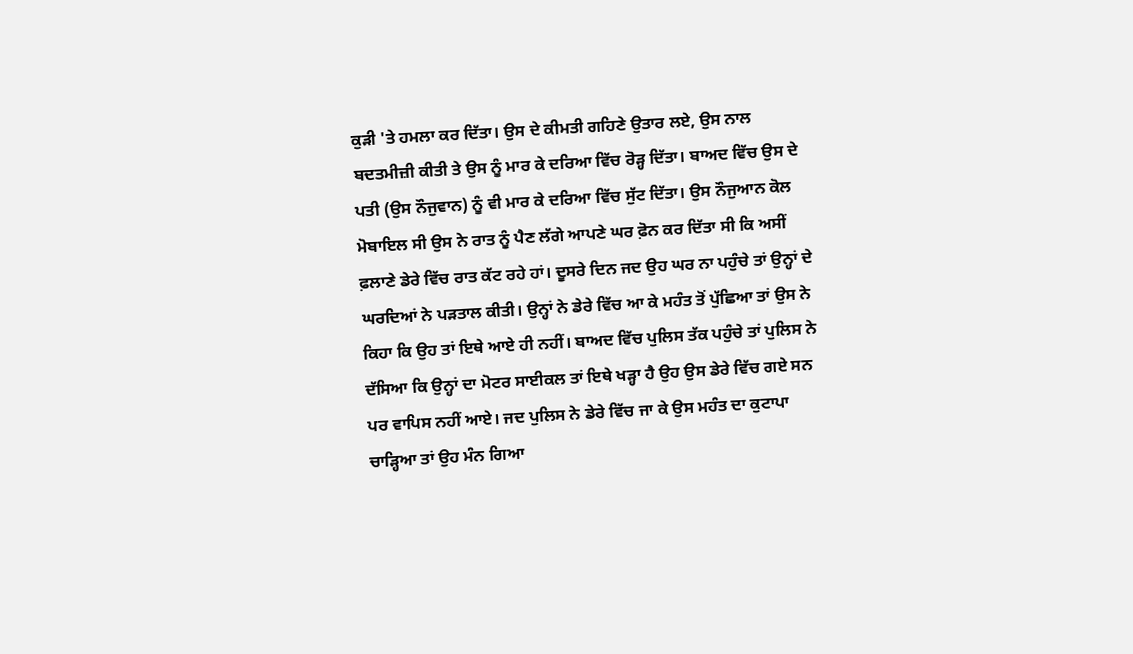ਕੁੜੀ 'ਤੇ ਹਮਲਾ ਕਰ ਦਿੱਤਾ। ਉਸ ਦੇ ਕੀਮਤੀ ਗਹਿਣੇ ਉਤਾਰ ਲਏ, ਉਸ ਨਾਲ ਬਦਤਮੀਜ਼ੀ ਕੀਤੀ ਤੇ ਉਸ ਨੂੰ ਮਾਰ ਕੇ ਦਰਿਆ ਵਿੱਚ ਰੋੜ੍ਹ ਦਿੱਤਾ। ਬਾਅਦ ਵਿੱਚ ਉਸ ਦੇ ਪਤੀ (ਉਸ ਨੌਜੁਵਾਨ) ਨੂੰ ਵੀ ਮਾਰ ਕੇ ਦਰਿਆ ਵਿੱਚ ਸੁੱਟ ਦਿੱਤਾ। ਉਸ ਨੌਜੁਆਨ ਕੋਲ ਮੋਬਾਇਲ ਸੀ ਉਸ ਨੇ ਰਾਤ ਨੂੰ ਪੈਣ ਲੱਗੇ ਆਪਣੇ ਘਰ ਫ਼ੋਨ ਕਰ ਦਿੱਤਾ ਸੀ ਕਿ ਅਸੀਂ ਫ਼ਲਾਣੇ ਡੇਰੇ ਵਿੱਚ ਰਾਤ ਕੱਟ ਰਹੇ ਹਾਂ। ਦੂਸਰੇ ਦਿਨ ਜਦ ਉਹ ਘਰ ਨਾ ਪਹੁੰਚੇ ਤਾਂ ਉਨ੍ਹਾਂ ਦੇ ਘਰਦਿਆਂ ਨੇ ਪੜਤਾਲ ਕੀਤੀ। ਉਨ੍ਹਾਂ ਨੇ ਡੇਰੇ ਵਿੱਚ ਆ ਕੇ ਮਹੰਤ ਤੋਂ ਪੁੱਛਿਆ ਤਾਂ ਉਸ ਨੇ ਕਿਹਾ ਕਿ ਉਹ ਤਾਂ ਇਥੇ ਆਏ ਹੀ ਨਹੀਂ। ਬਾਅਦ ਵਿੱਚ ਪੁਲਿਸ ਤੱਕ ਪਹੁੰਚੇ ਤਾਂ ਪੁਲਿਸ ਨੇ ਦੱਸਿਆ ਕਿ ਉਨ੍ਹਾਂ ਦਾ ਮੋਟਰ ਸਾਈਕਲ ਤਾਂ ਇਥੇ ਖੜ੍ਹਾ ਹੈ ਉਹ ਉਸ ਡੇਰੇ ਵਿੱਚ ਗਏ ਸਨ ਪਰ ਵਾਪਿਸ ਨਹੀਂ ਆਏ। ਜਦ ਪੁਲਿਸ ਨੇ ਡੇਰੇ ਵਿੱਚ ਜਾ ਕੇ ਉਸ ਮਹੰਤ ਦਾ ਕੁਟਾਪਾ ਚਾੜ੍ਹਿਆ ਤਾਂ ਉਹ ਮੰਨ ਗਿਆ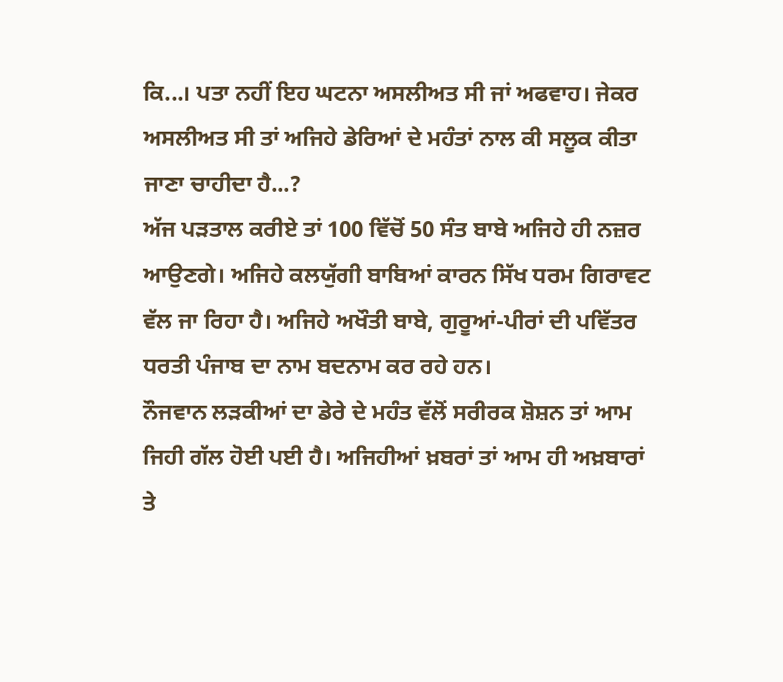ਕਿ...। ਪਤਾ ਨਹੀਂ ਇਹ ਘਟਨਾ ਅਸਲੀਅਤ ਸੀ ਜਾਂ ਅਫਵਾਹ। ਜੇਕਰ ਅਸਲੀਅਤ ਸੀ ਤਾਂ ਅਜਿਹੇ ਡੇਰਿਆਂ ਦੇ ਮਹੰਤਾਂ ਨਾਲ ਕੀ ਸਲੂਕ ਕੀਤਾ ਜਾਣਾ ਚਾਹੀਦਾ ਹੈ...?
ਅੱਜ ਪੜਤਾਲ ਕਰੀਏ ਤਾਂ 100 ਵਿੱਚੋਂ 50 ਸੰਤ ਬਾਬੇ ਅਜਿਹੇ ਹੀ ਨਜ਼ਰ ਆਉਣਗੇ। ਅਜਿਹੇ ਕਲਯੁੱਗੀ ਬਾਬਿਆਂ ਕਾਰਨ ਸਿੱਖ ਧਰਮ ਗਿਰਾਵਟ ਵੱਲ ਜਾ ਰਿਹਾ ਹੈ। ਅਜਿਹੇ ਅਖੌਤੀ ਬਾਬੇ, ਗੁਰੂਆਂ-ਪੀਰਾਂ ਦੀ ਪਵਿੱਤਰ ਧਰਤੀ ਪੰਜਾਬ ਦਾ ਨਾਮ ਬਦਨਾਮ ਕਰ ਰਹੇ ਹਨ।
ਨੌਜਵਾਨ ਲੜਕੀਆਂ ਦਾ ਡੇਰੇ ਦੇ ਮਹੰਤ ਵੱਲੋਂ ਸਰੀਰਕ ਸ਼ੋਸ਼ਨ ਤਾਂ ਆਮ ਜਿਹੀ ਗੱਲ ਹੋਈ ਪਈ ਹੈ। ਅਜਿਹੀਆਂ ਖ਼ਬਰਾਂ ਤਾਂ ਆਮ ਹੀ ਅਖ਼ਬਾਰਾਂ ਤੇ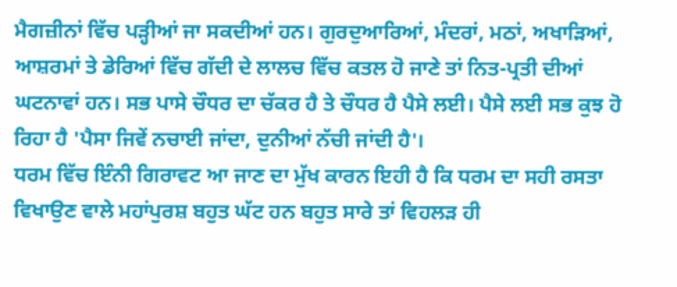ਮੈਗਜ਼ੀਨਾਂ ਵਿੱਚ ਪੜ੍ਹੀਆਂ ਜਾ ਸਕਦੀਆਂ ਹਨ। ਗੁਰਦੁਆਰਿਆਂ, ਮੰਦਰਾਂ, ਮਠਾਂ, ਅਖਾੜਿਆਂ, ਆਸ਼ਰਮਾਂ ਤੇ ਡੇਰਿਆਂ ਵਿੱਚ ਗੱਦੀ ਦੇ ਲਾਲਚ ਵਿੱਚ ਕਤਲ ਹੋ ਜਾਣੇ ਤਾਂ ਨਿਤ-ਪ੍ਰਤੀ ਦੀਆਂ ਘਟਨਾਵਾਂ ਹਨ। ਸਭ ਪਾਸੇ ਚੌਧਰ ਦਾ ਚੱਕਰ ਹੈ ਤੇ ਚੌਧਰ ਹੈ ਪੈਸੇ ਲਈ। ਪੈਸੇ ਲਈ ਸਭ ਕੁਝ ਹੋ ਰਿਹਾ ਹੈ 'ਪੈਸਾ ਜਿਵੇਂ ਨਚਾਈ ਜਾਂਦਾ, ਦੁਨੀਆਂ ਨੱਚੀ ਜਾਂਦੀ ਹੈ'।
ਧਰਮ ਵਿੱਚ ਇੰਨੀ ਗਿਰਾਵਟ ਆ ਜਾਣ ਦਾ ਮੁੱਖ ਕਾਰਨ ਇਹੀ ਹੈ ਕਿ ਧਰਮ ਦਾ ਸਹੀ ਰਸਤਾ ਵਿਖਾਉਣ ਵਾਲੇ ਮਹਾਂਪੁਰਸ਼ ਬਹੁਤ ਘੱਟ ਹਨ ਬਹੁਤ ਸਾਰੇ ਤਾਂ ਵਿਹਲੜ ਹੀ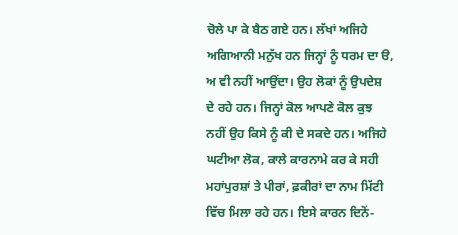ਚੋਲੇ ਪਾ ਕੇ ਬੈਠ ਗਏ ਹਨ। ਲੱਖਾਂ ਅਜਿਹੇ ਅਗਿਆਨੀ ਮਨੁੱਖ ਹਨ ਜਿਨ੍ਹਾਂ ਨੂੰ ਧਰਮ ਦਾ ੳ, ਅ ਵੀ ਨਹੀਂ ਆਉਂਦਾ। ਉਹ ਲੋਕਾਂ ਨੂੰ ਉਪਦੇਸ਼ ਦੇ ਰਹੇ ਹਨ। ਜਿਨ੍ਹਾਂ ਕੋਲ ਆਪਣੇ ਕੋਲ ਕੁਝ ਨਹੀਂ ਉਹ ਕਿਸੇ ਨੂੰ ਕੀ ਦੇ ਸਕਦੇ ਹਨ। ਅਜਿਹੇ ਘਟੀਆ ਲੋਕ, ਕਾਲੇ ਕਾਰਨਾਮੇ ਕਰ ਕੇ ਸਹੀ ਮਹਾਂਪੁਰਸ਼ਾਂ ਤੇ ਪੀਰਾਂ, ਫ਼ਕੀਰਾਂ ਦਾ ਨਾਮ ਮਿੱਟੀ ਵਿੱਚ ਮਿਲਾ ਰਹੇ ਹਨ। ਇਸੇ ਕਾਰਨ ਦਿਨੋਂ-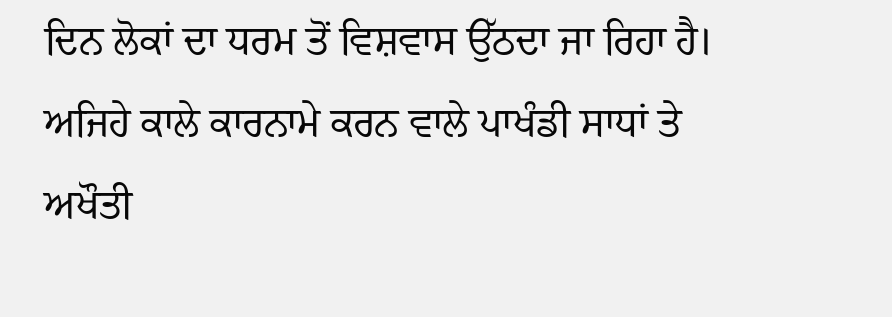ਦਿਨ ਲੋਕਾਂ ਦਾ ਧਰਮ ਤੋਂ ਵਿਸ਼ਵਾਸ ਉੱਠਦਾ ਜਾ ਰਿਹਾ ਹੈ। ਅਜਿਹੇ ਕਾਲੇ ਕਾਰਨਾਮੇ ਕਰਨ ਵਾਲੇ ਪਾਖੰਡੀ ਸਾਧਾਂ ਤੇ ਅਖੌਤੀ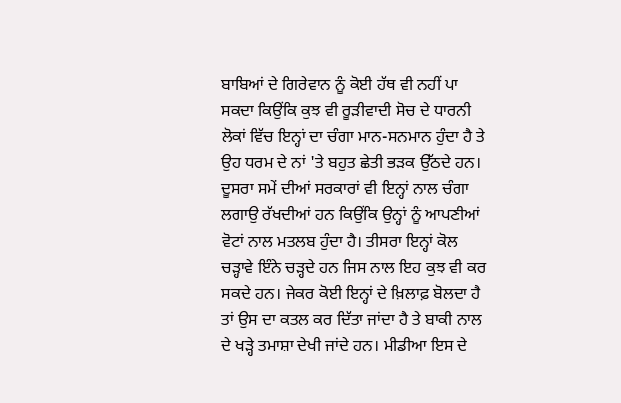ਬਾਬਿਆਂ ਦੇ ਗਿਰੇਵਾਨ ਨੂੰ ਕੋਈ ਹੱਥ ਵੀ ਨਹੀਂ ਪਾ ਸਕਦਾ ਕਿਉਂਕਿ ਕੁਝ ਵੀ ਰੂੜੀਵਾਦੀ ਸੋਚ ਦੇ ਧਾਰਨੀ ਲੋਕਾਂ ਵਿੱਚ ਇਨ੍ਹਾਂ ਦਾ ਚੰਗਾ ਮਾਨ-ਸਨਮਾਨ ਹੁੰਦਾ ਹੈ ਤੇ ਉਹ ਧਰਮ ਦੇ ਨਾਂ 'ਤੇ ਬਹੁਤ ਛੇਤੀ ਭੜਕ ਉੱਠਦੇ ਹਨ। ਦੂਸਰਾ ਸਮੇਂ ਦੀਆਂ ਸਰਕਾਰਾਂ ਵੀ ਇਨ੍ਹਾਂ ਨਾਲ ਚੰਗਾ ਲਗਾਉ ਰੱਖਦੀਆਂ ਹਨ ਕਿਉਂਕਿ ਉਨ੍ਹਾਂ ਨੂੰ ਆਪਣੀਆਂ ਵੋਟਾਂ ਨਾਲ ਮਤਲਬ ਹੁੰਦਾ ਹੈ। ਤੀਸਰਾ ਇਨ੍ਹਾਂ ਕੋਲ ਚੜ੍ਹਾਵੇ ਇੰਨੇ ਚੜ੍ਹਦੇ ਹਨ ਜਿਸ ਨਾਲ ਇਹ ਕੁਝ ਵੀ ਕਰ ਸਕਦੇ ਹਨ। ਜੇਕਰ ਕੋਈ ਇਨ੍ਹਾਂ ਦੇ ਖ਼ਿਲਾਫ਼ ਬੋਲਦਾ ਹੈ ਤਾਂ ਉਸ ਦਾ ਕਤਲ ਕਰ ਦਿੱਤਾ ਜਾਂਦਾ ਹੈ ਤੇ ਬਾਕੀ ਨਾਲ ਦੇ ਖੜ੍ਹੇ ਤਮਾਸ਼ਾ ਦੇਖੀ ਜਾਂਦੇ ਹਨ। ਮੀਡੀਆ ਇਸ ਦੇ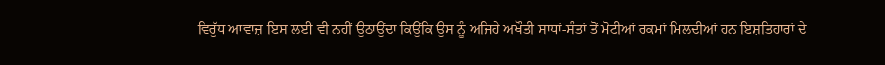ਵਿਰੁੱਧ ਆਵਾਜ਼ ਇਸ ਲਈ ਵੀ ਨਹੀਂ ਉਠਾਉਂਦਾ ਕਿਉਂਕਿ ਉਸ ਨੂੰ ਅਜਿਹੇ ਅਖੌਤੀ ਸਾਧਾਂ-ਸੰਤਾਂ ਤੋਂ ਮੋਟੀਆਂ ਰਕਮਾਂ ਮਿਲਦੀਆਂ ਹਨ ਇਸ਼ਤਿਹਾਰਾਂ ਦੇ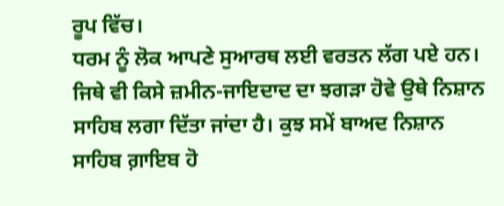ਰੂਪ ਵਿੱਚ।
ਧਰਮ ਨੂੰ ਲੋਕ ਆਪਣੇ ਸੁਆਰਥ ਲਈ ਵਰਤਨ ਲੱਗ ਪਏ ਹਨ। ਜਿਥੇ ਵੀ ਕਿਸੇ ਜ਼ਮੀਨ-ਜਾਇਦਾਦ ਦਾ ਝਗੜਾ ਹੋਵੇ ਉਥੇ ਨਿਸ਼ਾਨ ਸਾਹਿਬ ਲਗਾ ਦਿੱਤਾ ਜਾਂਦਾ ਹੈ। ਕੁਝ ਸਮੇਂ ਬਾਅਦ ਨਿਸ਼ਾਨ ਸਾਹਿਬ ਗ਼ਾਇਬ ਹੋ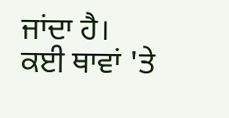ਜਾਂਦਾ ਹੈ। ਕਈ ਥਾਵਾਂ 'ਤੇ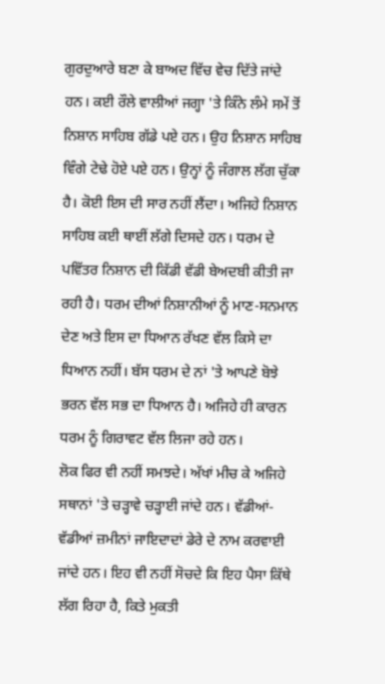ਗੁਰਦੁਆਰੇ ਬਣਾ ਕੇ ਬਾਅਦ ਵਿੱਚ ਵੇਚ ਦਿੱਤੇ ਜਾਂਦੇ ਹਨ। ਕਈ ਰੌਲੇ ਵਾਲੀਆਂ ਜਗ੍ਹਾ 'ਤੇ ਕਿੰਨੇ ਲੰਮੇ ਸਮੇਂ ਤੋਂ ਨਿਸ਼ਾਨ ਸਾਹਿਬ ਗੱਡੇ ਪਏ ਹਨ। ਉਹ ਨਿਸ਼ਾਨ ਸਾਹਿਬ ਵਿੰਗੇ ਟੇਢੇ ਹੋਏ ਪਏ ਹਨ। ਉਨ੍ਹਾਂ ਨੂੰ ਜੰਗਾਲ ਲੱਗ ਚੁੱਕਾ ਹੈ। ਕੋਈ ਇਸ ਦੀ ਸਾਰ ਨਹੀਂ ਲੈਂਦਾ। ਅਜਿਹੇ ਨਿਸ਼ਾਨ ਸਾਹਿਬ ਕਈ ਥਾਈਂ ਲੱਗੇ ਦਿਸਦੇ ਹਨ। ਧਰਮ ਦੇ ਪਵਿੱਤਰ ਨਿਸ਼ਾਨ ਦੀ ਕਿੱਡੀ ਵੱਡੀ ਬੇਅਦਬੀ ਕੀਤੀ ਜਾ ਰਹੀ ਹੈ। ਧਰਮ ਦੀਆਂ ਨਿਸ਼ਾਨੀਆਂ ਨੂੰ ਮਾਣ-ਸਨਮਾਨ ਦੇਣ ਅਤੇ ਇਸ ਦਾ ਧਿਆਨ ਰੱਖਣ ਵੱਲ ਕਿਸੇ ਦਾ ਧਿਆਨ ਨਹੀਂ। ਬੱਸ ਧਰਮ ਦੇ ਨਾਂ 'ਤੇ ਆਪਣੇ ਬੋਝੇ ਭਰਨ ਵੱਲ ਸਭ ਦਾ ਧਿਆਨ ਹੈ। ਅਜਿਹੇ ਹੀ ਕਾਰਨ ਧਰਮ ਨੂੰ ਗਿਰਾਵਟ ਵੱਲ ਲਿਜਾ ਰਹੇ ਹਨ।
ਲੋਕ ਫਿਰ ਵੀ ਨਹੀਂ ਸਮਝਦੇ। ਅੱਖਾਂ ਮੀਚ ਕੇ ਅਜਿਹੇ ਸਥਾਨਾਂ 'ਤੇ ਚੜ੍ਹਾਵੇ ਚੜ੍ਹਾਈ ਜਾਂਦੇ ਹਨ। ਵੱਡੀਆਂ-ਵੱਡੀਆਂ ਜ਼ਮੀਨਾਂ ਜਾਇਦਾਦਾਂ ਡੇਰੇ ਦੇ ਨਾਮ ਕਰਵਾਈ ਜਾਂਦੇ ਹਨ। ਇਹ ਵੀ ਨਹੀਂ ਸੋਚਦੇ ਕਿ ਇਹ ਪੈਸਾ ਕਿੱਥੇ ਲੱਗ ਰਿਹਾ ਹੈ, ਕਿਤੇ ਮੁਕਤੀ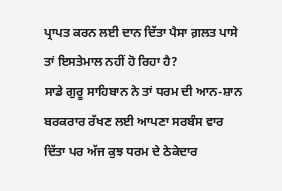ਪ੍ਰਾਪਤ ਕਰਨ ਲਈ ਦਾਨ ਦਿੱਤਾ ਪੈਸਾ ਗ਼ਲਤ ਪਾਸੇ ਤਾਂ ਇਸਤੇਮਾਲ ਨਹੀਂ ਹੋ ਰਿਹਾ ਹੈ?
ਸਾਡੇ ਗੁਰੂ ਸਾਹਿਬਾਨ ਨੇ ਤਾਂ ਧਰਮ ਦੀ ਆਨ-ਸ਼ਾਨ ਬਰਕਰਾਰ ਰੱਖਣ ਲਈ ਆਪਣਾ ਸਰਬੰਸ ਵਾਰ ਦਿੱਤਾ ਪਰ ਅੱਜ ਕੁਝ ਧਰਮ ਦੇ ਠੇਕੇਦਾਰ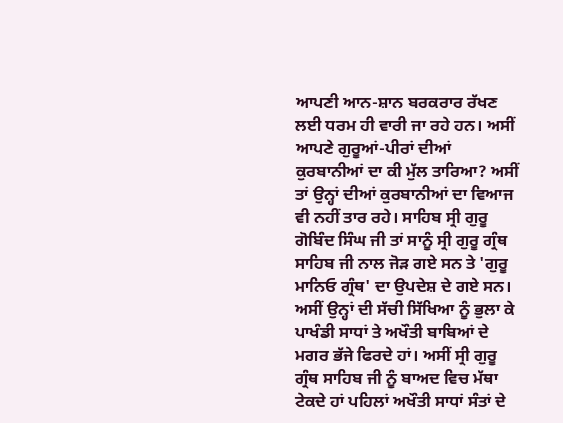ਆਪਣੀ ਆਨ-ਸ਼ਾਨ ਬਰਕਰਾਰ ਰੱਖਣ ਲਈ ਧਰਮ ਹੀ ਵਾਰੀ ਜਾ ਰਹੇ ਹਨ। ਅਸੀਂ ਆਪਣੇ ਗੁਰੂਆਂ-ਪੀਰਾਂ ਦੀਆਂ ਕੁਰਬਾਨੀਆਂ ਦਾ ਕੀ ਮੁੱਲ ਤਾਰਿਆ? ਅਸੀਂ ਤਾਂ ਉਨ੍ਹਾਂ ਦੀਆਂ ਕੁਰਬਾਨੀਆਂ ਦਾ ਵਿਆਜ ਵੀ ਨਹੀਂ ਤਾਰ ਰਹੇ। ਸਾਹਿਬ ਸ੍ਰੀ ਗੁਰੂ ਗੋਬਿੰਦ ਸਿੰਘ ਜੀ ਤਾਂ ਸਾਨੂੰ ਸ੍ਰੀ ਗੁਰੂ ਗ੍ਰੰਥ ਸਾਹਿਬ ਜੀ ਨਾਲ ਜੋੜ ਗਏ ਸਨ ਤੇ 'ਗੁਰੂ ਮਾਨਿਓ ਗ੍ਰੰਥ' ਦਾ ਉਪਦੇਸ਼ ਦੇ ਗਏ ਸਨ। ਅਸੀਂ ਉਨ੍ਹਾਂ ਦੀ ਸੱਚੀ ਸਿੱਖਿਆ ਨੂੰ ਭੁਲਾ ਕੇ ਪਾਖੰਡੀ ਸਾਧਾਂ ਤੇ ਅਖੌਤੀ ਬਾਬਿਆਂ ਦੇ ਮਗਰ ਭੱਜੇ ਫਿਰਦੇ ਹਾਂ। ਅਸੀਂ ਸ੍ਰੀ ਗੁਰੂ ਗ੍ਰੰਥ ਸਾਹਿਬ ਜੀ ਨੂੰ ਬਾਅਦ ਵਿਚ ਮੱਥਾ ਟੇਕਦੇ ਹਾਂ ਪਹਿਲਾਂ ਅਖੌਤੀ ਸਾਧਾਂ ਸੰਤਾਂ ਦੇ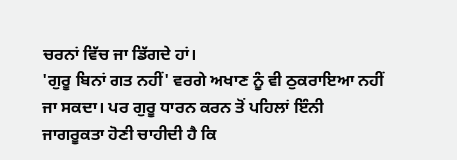ਚਰਨਾਂ ਵਿੱਚ ਜਾ ਡਿੱਗਦੇ ਹਾਂ।
'ਗੁਰੂ ਬਿਨਾਂ ਗਤ ਨਹੀਂ' ਵਰਗੇ ਅਖਾਣ ਨੂੰ ਵੀ ਠੁਕਰਾਇਆ ਨਹੀਂ ਜਾ ਸਕਦਾ। ਪਰ ਗੁਰੂ ਧਾਰਨ ਕਰਨ ਤੋਂ ਪਹਿਲਾਂ ਇੰਨੀ ਜਾਗਰੂਕਤਾ ਹੋਣੀ ਚਾਹੀਦੀ ਹੈ ਕਿ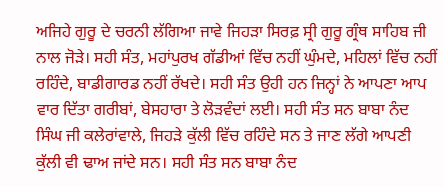ਅਜਿਹੇ ਗੁਰੂ ਦੇ ਚਰਨੀ ਲੱਗਿਆ ਜਾਵੇ ਜਿਹੜਾ ਸਿਰਫ਼ ਸ੍ਰੀ ਗੁਰੂ ਗ੍ਰੰਥ ਸਾਹਿਬ ਜੀ ਨਾਲ ਜੋੜੇ। ਸਹੀ ਸੰਤ, ਮਹਾਂਪੁਰਖ ਗੱਡੀਆਂ ਵਿੱਚ ਨਹੀਂ ਘੁੰਮਦੇ, ਮਹਿਲਾਂ ਵਿੱਚ ਨਹੀਂ ਰਹਿੰਦੇ, ਬਾਡੀਗਾਰਡ ਨਹੀਂ ਰੱਖਦੇ। ਸਹੀ ਸੰਤ ਉਹੀ ਹਨ ਜਿਨ੍ਹਾਂ ਨੇ ਆਪਣਾ ਆਪ ਵਾਰ ਦਿੱਤਾ ਗਰੀਬਾਂ, ਬੇਸਹਾਰਾ ਤੇ ਲੋੜਵੰਦਾਂ ਲਈ। ਸਹੀ ਸੰਤ ਸਨ ਬਾਬਾ ਨੰਦ ਸਿੰਘ ਜੀ ਕਲੇਰਾਂਵਾਲੇ, ਜਿਹੜੇ ਕੁੱਲੀ ਵਿੱਚ ਰਹਿੰਦੇ ਸਨ ਤੇ ਜਾਣ ਲੱਗੇ ਆਪਣੀ ਕੁੱਲੀ ਵੀ ਢਾਅ ਜਾਂਦੇ ਸਨ। ਸਹੀ ਸੰਤ ਸਨ ਬਾਬਾ ਨੰਦ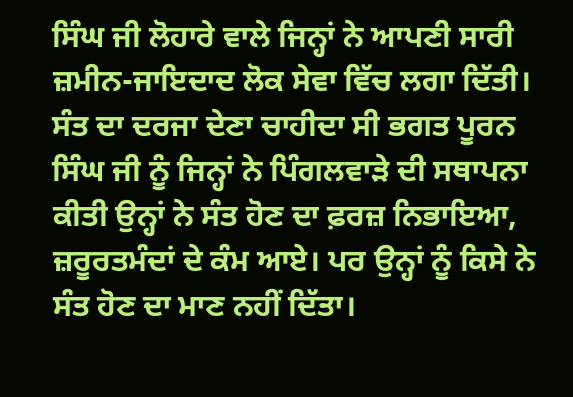ਸਿੰਘ ਜੀ ਲੋਹਾਰੇ ਵਾਲੇ ਜਿਨ੍ਹਾਂ ਨੇ ਆਪਣੀ ਸਾਰੀ ਜ਼ਮੀਨ-ਜਾਇਦਾਦ ਲੋਕ ਸੇਵਾ ਵਿੱਚ ਲਗਾ ਦਿੱਤੀ। ਸੰਤ ਦਾ ਦਰਜਾ ਦੇਣਾ ਚਾਹੀਦਾ ਸੀ ਭਗਤ ਪੂਰਨ ਸਿੰਘ ਜੀ ਨੂੰ ਜਿਨ੍ਹਾਂ ਨੇ ਪਿੰਗਲਵਾੜੇ ਦੀ ਸਥਾਪਨਾ ਕੀਤੀ ਉਨ੍ਹਾਂ ਨੇ ਸੰਤ ਹੋਣ ਦਾ ਫ਼ਰਜ਼ ਨਿਭਾਇਆ, ਜ਼ਰੂਰਤਮੰਦਾਂ ਦੇ ਕੰਮ ਆਏ। ਪਰ ਉਨ੍ਹਾਂ ਨੂੰ ਕਿਸੇ ਨੇ ਸੰਤ ਹੋਣ ਦਾ ਮਾਣ ਨਹੀਂ ਦਿੱਤਾ।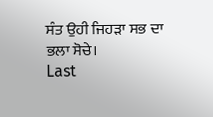ਸੰਤ ਉਹੀ ਜਿਹੜਾ ਸਭ ਦਾ ਭਲਾ ਸੋਚੇ।
Last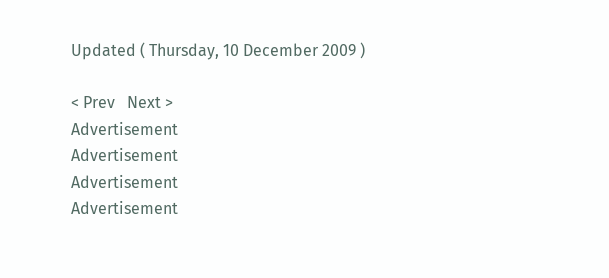Updated ( Thursday, 10 December 2009 )

< Prev   Next >
Advertisement
Advertisement
Advertisement
Advertisement